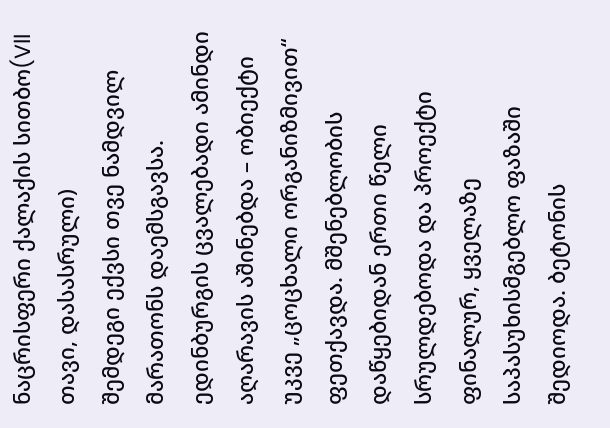ნაცრისფერი ქალაქის სითბო(Vll თავი, დასასრული)
შემდეგი ექვსი თვე ნამდვილ მარათონს დაემსგავსა. ედინბურგის ცვალებადი ამინდი აღარავის აშინებდა – ობიექტი უკვე „ცოცხალი ორგანიზმივით“ ფეთქავდა. მშენებლობის დაწყებიდან ერთი წელი სრულდებოდა და პროექტი ფინალურ, ყველაზე საპასუხისმგებლო ფაზაში შედიოდა. ბეტონის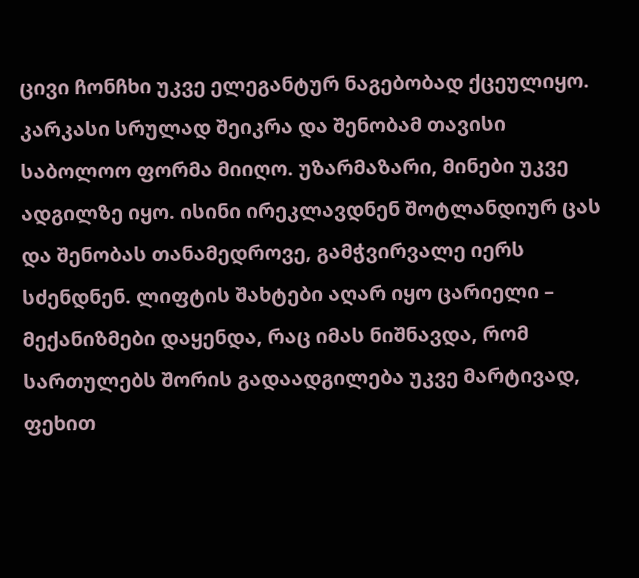ცივი ჩონჩხი უკვე ელეგანტურ ნაგებობად ქცეულიყო. კარკასი სრულად შეიკრა და შენობამ თავისი საბოლოო ფორმა მიიღო. უზარმაზარი, მინები უკვე ადგილზე იყო. ისინი ირეკლავდნენ შოტლანდიურ ცას და შენობას თანამედროვე, გამჭვირვალე იერს სძენდნენ. ლიფტის შახტები აღარ იყო ცარიელი – მექანიზმები დაყენდა, რაც იმას ნიშნავდა, რომ სართულებს შორის გადაადგილება უკვე მარტივად, ფეხით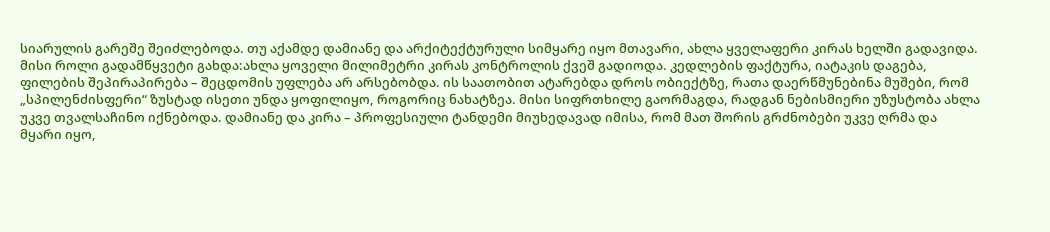სიარულის გარეშე შეიძლებოდა. თუ აქამდე დამიანე და არქიტექტურული სიმყარე იყო მთავარი, ახლა ყველაფერი კირას ხელში გადავიდა. მისი როლი გადამწყვეტი გახდა:ახლა ყოველი მილიმეტრი კირას კონტროლის ქვეშ გადიოდა. კედლების ფაქტურა, იატაკის დაგება, ფილების შეპირაპირება – შეცდომის უფლება არ არსებობდა. ის საათობით ატარებდა დროს ობიექტზე, რათა დაერწმუნებინა მუშები, რომ „სპილენძისფერი“ ზუსტად ისეთი უნდა ყოფილიყო, როგორიც ნახატზეა. მისი სიფრთხილე გაორმაგდა, რადგან ნებისმიერი უზუსტობა ახლა უკვე თვალსაჩინო იქნებოდა. დამიანე და კირა – პროფესიული ტანდემი მიუხედავად იმისა, რომ მათ შორის გრძნობები უკვე ღრმა და მყარი იყო,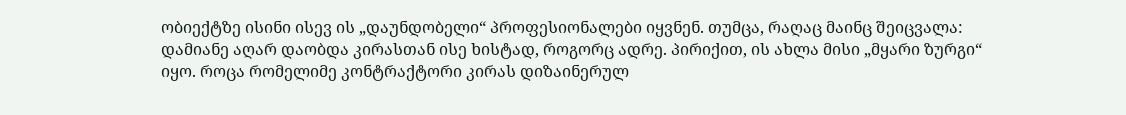ობიექტზე ისინი ისევ ის „დაუნდობელი“ პროფესიონალები იყვნენ. თუმცა, რაღაც მაინც შეიცვალა: დამიანე აღარ დაობდა კირასთან ისე ხისტად, როგორც ადრე. პირიქით, ის ახლა მისი „მყარი ზურგი“ იყო. როცა რომელიმე კონტრაქტორი კირას დიზაინერულ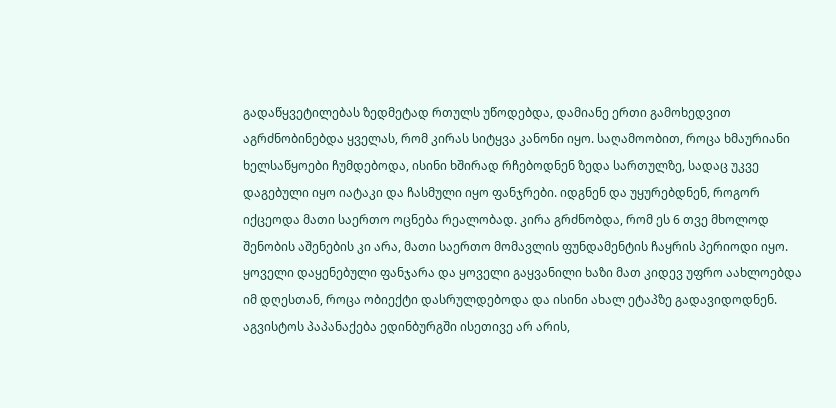გადაწყვეტილებას ზედმეტად რთულს უწოდებდა, დამიანე ერთი გამოხედვით აგრძნობინებდა ყველას, რომ კირას სიტყვა კანონი იყო. საღამოობით, როცა ხმაურიანი ხელსაწყოები ჩუმდებოდა, ისინი ხშირად რჩებოდნენ ზედა სართულზე, სადაც უკვე დაგებული იყო იატაკი და ჩასმული იყო ფანჯრები. იდგნენ და უყურებდნენ, როგორ იქცეოდა მათი საერთო ოცნება რეალობად. კირა გრძნობდა, რომ ეს 6 თვე მხოლოდ შენობის აშენების კი არა, მათი საერთო მომავლის ფუნდამენტის ჩაყრის პერიოდი იყო. ყოველი დაყენებული ფანჯარა და ყოველი გაყვანილი ხაზი მათ კიდევ უფრო აახლოებდა იმ დღესთან, როცა ობიექტი დასრულდებოდა და ისინი ახალ ეტაპზე გადავიდოდნენ. აგვისტოს პაპანაქება ედინბურგში ისეთივე არ არის,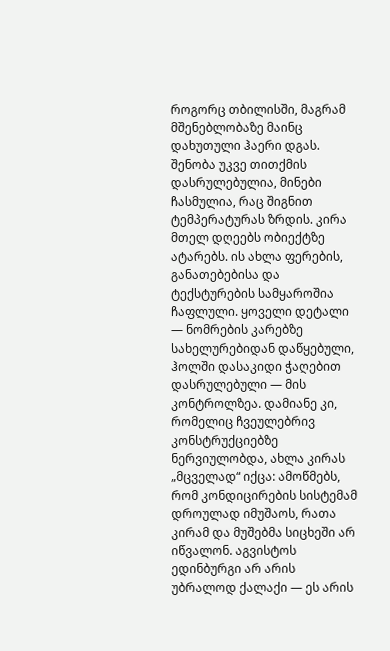როგორც თბილისში, მაგრამ მშენებლობაზე მაინც დახუთული ჰაერი დგას. შენობა უკვე თითქმის დასრულებულია, მინები ჩასმულია, რაც შიგნით ტემპერატურას ზრდის. კირა მთელ დღეებს ობიექტზე ატარებს. ის ახლა ფერების, განათებებისა და ტექსტურების სამყაროშია ჩაფლული. ყოველი დეტალი — ნომრების კარებზე სახელურებიდან დაწყებული, ჰოლში დასაკიდი ჭაღებით დასრულებული — მის კონტროლზეა. დამიანე კი, რომელიც ჩვეულებრივ კონსტრუქციებზე ნერვიულობდა, ახლა კირას „მცველად“ იქცა: ამოწმებს, რომ კონდიცირების სისტემამ დროულად იმუშაოს, რათა კირამ და მუშებმა სიცხეში არ იწვალონ. აგვისტოს ედინბურგი არ არის უბრალოდ ქალაქი — ეს არის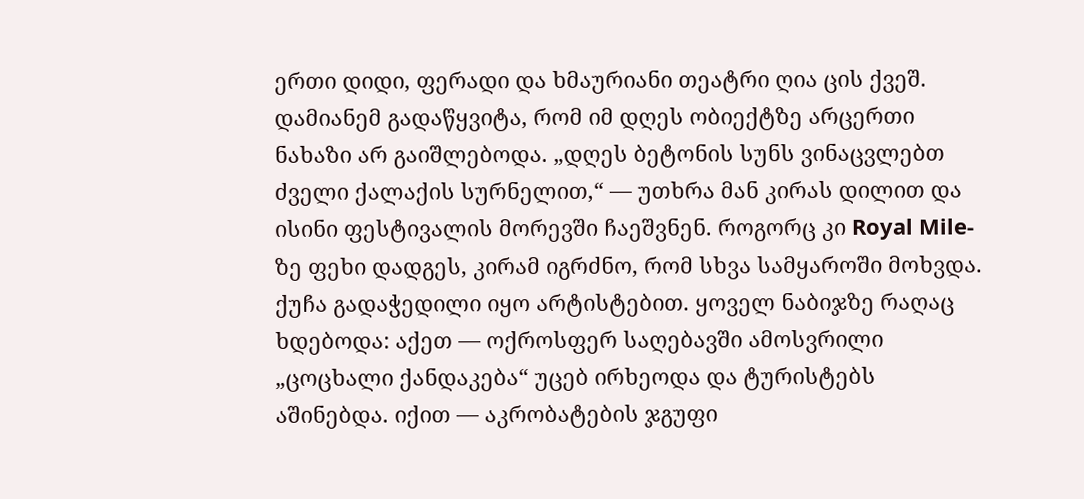ერთი დიდი, ფერადი და ხმაურიანი თეატრი ღია ცის ქვეშ. დამიანემ გადაწყვიტა, რომ იმ დღეს ობიექტზე არცერთი ნახაზი არ გაიშლებოდა. „დღეს ბეტონის სუნს ვინაცვლებთ ძველი ქალაქის სურნელით,“ — უთხრა მან კირას დილით და ისინი ფესტივალის მორევში ჩაეშვნენ. როგორც კი Royal Mile-ზე ფეხი დადგეს, კირამ იგრძნო, რომ სხვა სამყაროში მოხვდა. ქუჩა გადაჭედილი იყო არტისტებით. ყოველ ნაბიჯზე რაღაც ხდებოდა: აქეთ — ოქროსფერ საღებავში ამოსვრილი „ცოცხალი ქანდაკება“ უცებ ირხეოდა და ტურისტებს აშინებდა. იქით — აკრობატების ჯგუფი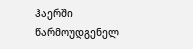ჰაერში წარმოუდგენელ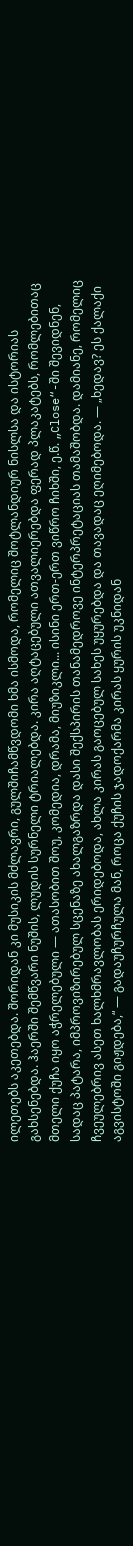ილეთებს აკეთებდა. შორიდან კი მუსიკის მძლავრი, გულშიჩამწვდომი ხმა ისმოდა, რომელიც შოტლანდიურ ნისლსა და ისტორიას გახსენებდა. ჰაერში შემწვარი ნუშის, ლუდის სურნელი ტრიალებდა. კირა აღტაცებული ათვალიერებდა ფერად პლაკატებს, რომლებითაც მთელი ქუჩა იყო აჭრელებული — ათასობით შოუ, კომედია, დრამა, მიუზიკლი... ისინი ერთ-ერთ ვიწრო ჩიხში, ე.წ. „Close“-ში შევიდნენ, სადაც პატარა, იმპროვიზირებულ სცენაზე ახალგაზრდა დასი შექსპირის თანამედროვე ინტერპრეტაციას თამაშობდა. დამიანე, რომელიც ჩვეულებრივ ასეთ ხალხმრავლობას ერიდებოდა, ახლა კირას გაოცებულ სახეს უყურებდა და თავადაც ეღიმებოდა. — „ხედავ? ეს ქალაქი აგვისტოში გიჟდება,“ — გადაუჩურჩულა მან, როცა ქუჩის ჯადოქარმა კირას ყურის უკნიდან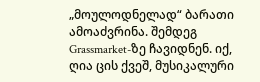„მოულოდნელად“ ბარათი ამოაძვრინა. შემდეგ Grassmarket-ზე ჩავიდნენ. იქ, ღია ცის ქვეშ, მუსიკალური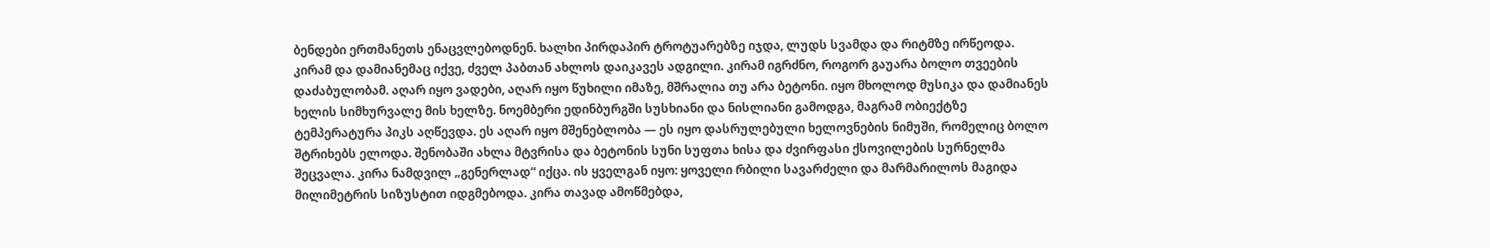ბენდები ერთმანეთს ენაცვლებოდნენ. ხალხი პირდაპირ ტროტუარებზე იჯდა, ლუდს სვამდა და რიტმზე ირწეოდა. კირამ და დამიანემაც იქვე, ძველ პაბთან ახლოს დაიკავეს ადგილი. კირამ იგრძნო, როგორ გაუარა ბოლო თვეების დაძაბულობამ. აღარ იყო ვადები, აღარ იყო წუხილი იმაზე, მშრალია თუ არა ბეტონი. იყო მხოლოდ მუსიკა და დამიანეს ხელის სიმხურვალე მის ხელზე. ნოემბერი ედინბურგში სუსხიანი და ნისლიანი გამოდგა, მაგრამ ობიექტზე ტემპერატურა პიკს აღწევდა. ეს აღარ იყო მშენებლობა — ეს იყო დასრულებული ხელოვნების ნიმუში, რომელიც ბოლო შტრიხებს ელოდა. შენობაში ახლა მტვრისა და ბეტონის სუნი სუფთა ხისა და ძვირფასი ქსოვილების სურნელმა შეცვალა. კირა ნამდვილ „გენერლად“ იქცა. ის ყველგან იყო: ყოველი რბილი სავარძელი და მარმარილოს მაგიდა მილიმეტრის სიზუსტით იდგმებოდა. კირა თავად ამოწმებდა,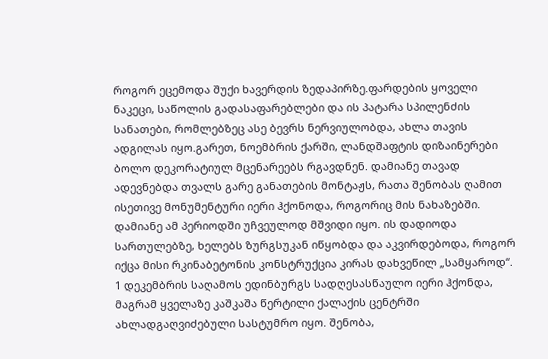როგორ ეცემოდა შუქი ხავერდის ზედაპირზე.ფარდების ყოველი ნაკეცი, საწოლის გადასაფარებლები და ის პატარა სპილენძის სანათები, რომლებზეც ასე ბევრს ნერვიულობდა, ახლა თავის ადგილას იყო.გარეთ, ნოემბრის ქარში, ლანდშაფტის დიზაინერები ბოლო დეკორატიულ მცენარეებს რგავდნენ. დამიანე თავად ადევნებდა თვალს გარე განათების მონტაჟს, რათა შენობას ღამით ისეთივე მონუმენტური იერი ჰქონოდა, როგორიც მის ნახაზებში. დამიანე ამ პერიოდში უჩვეულოდ მშვიდი იყო. ის დადიოდა სართულებზე, ხელებს ზურგსუკან იწყობდა და აკვირდებოდა, როგორ იქცა მისი რკინაბეტონის კონსტრუქცია კირას დახვეწილ „სამყაროდ“. 1 დეკემბრის საღამოს ედინბურგს სადღესასწაულო იერი ჰქონდა, მაგრამ ყველაზე კაშკაშა წერტილი ქალაქის ცენტრში ახლადგაღვიძებული სასტუმრო იყო. შენობა,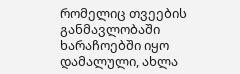რომელიც თვეების განმავლობაში ხარაჩოებში იყო დამალული, ახლა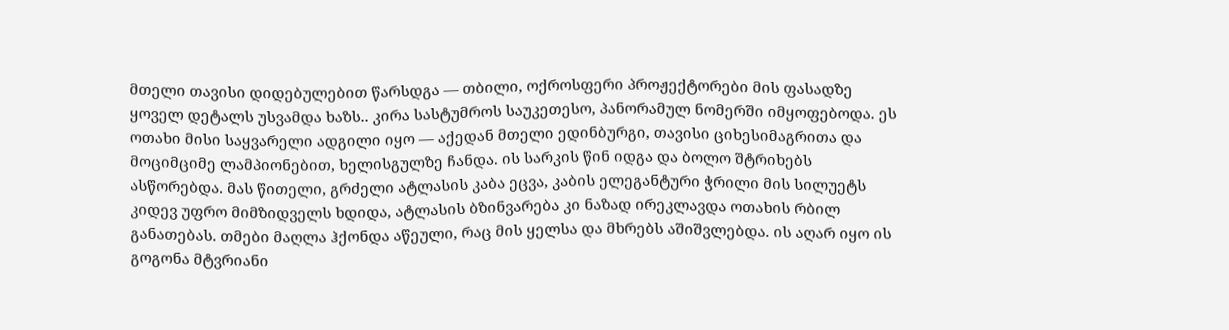მთელი თავისი დიდებულებით წარსდგა — თბილი, ოქროსფერი პროჟექტორები მის ფასადზე ყოველ დეტალს უსვამდა ხაზს.. კირა სასტუმროს საუკეთესო, პანორამულ ნომერში იმყოფებოდა. ეს ოთახი მისი საყვარელი ადგილი იყო — აქედან მთელი ედინბურგი, თავისი ციხესიმაგრითა და მოციმციმე ლამპიონებით, ხელისგულზე ჩანდა. ის სარკის წინ იდგა და ბოლო შტრიხებს ასწორებდა. მას წითელი, გრძელი ატლასის კაბა ეცვა, კაბის ელეგანტური ჭრილი მის სილუეტს კიდევ უფრო მიმზიდველს ხდიდა, ატლასის ბზინვარება კი ნაზად ირეკლავდა ოთახის რბილ განათებას. თმები მაღლა ჰქონდა აწეული, რაც მის ყელსა და მხრებს აშიშვლებდა. ის აღარ იყო ის გოგონა მტვრიანი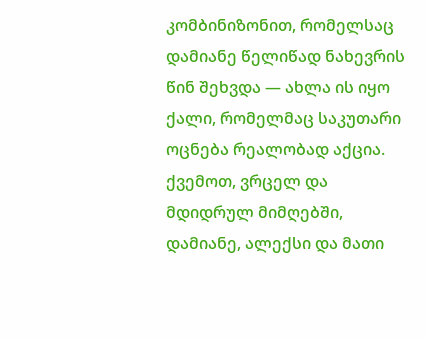კომბინიზონით, რომელსაც დამიანე წელიწად ნახევრის წინ შეხვდა — ახლა ის იყო ქალი, რომელმაც საკუთარი ოცნება რეალობად აქცია. ქვემოთ, ვრცელ და მდიდრულ მიმღებში, დამიანე, ალექსი და მათი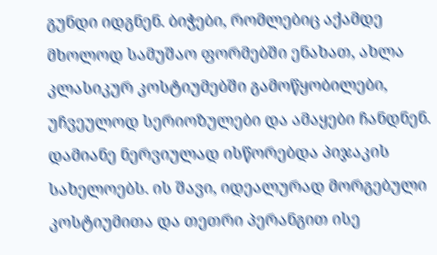გუნდი იდგნენ. ბიჭები, რომლებიც აქამდე მხოლოდ სამუშაო ფორმებში ენახათ, ახლა კლასიკურ კოსტიუმებში გამოწყობილები, უჩვეულოდ სერიოზულები და ამაყები ჩანდნენ. დამიანე ნერვიულად ისწორებდა პიჯაკის სახელოებს. ის შავი, იდეალურად მორგებული კოსტიუმითა და თეთრი პერანგით ისე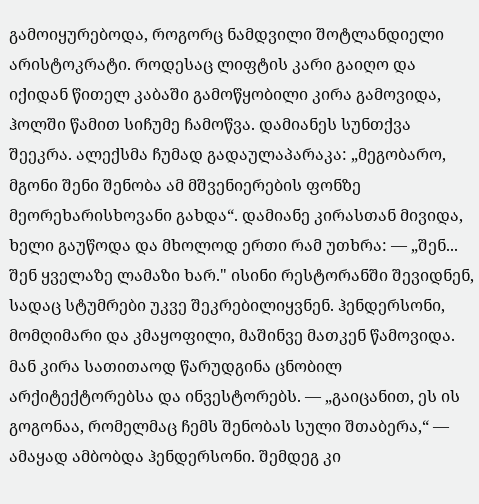გამოიყურებოდა, როგორც ნამდვილი შოტლანდიელი არისტოკრატი. როდესაც ლიფტის კარი გაიღო და იქიდან წითელ კაბაში გამოწყობილი კირა გამოვიდა, ჰოლში წამით სიჩუმე ჩამოწვა. დამიანეს სუნთქვა შეეკრა. ალექსმა ჩუმად გადაულაპარაკა: „მეგობარო, მგონი შენი შენობა ამ მშვენიერების ფონზე მეორეხარისხოვანი გახდა“. დამიანე კირასთან მივიდა, ხელი გაუწოდა და მხოლოდ ერთი რამ უთხრა: — „შენ... შენ ყველაზე ლამაზი ხარ." ისინი რესტორანში შევიდნენ, სადაც სტუმრები უკვე შეკრებილიყვნენ. ჰენდერსონი, მომღიმარი და კმაყოფილი, მაშინვე მათკენ წამოვიდა. მან კირა სათითაოდ წარუდგინა ცნობილ არქიტექტორებსა და ინვესტორებს. — „გაიცანით, ეს ის გოგონაა, რომელმაც ჩემს შენობას სული შთაბერა,“ — ამაყად ამბობდა ჰენდერსონი. შემდეგ კი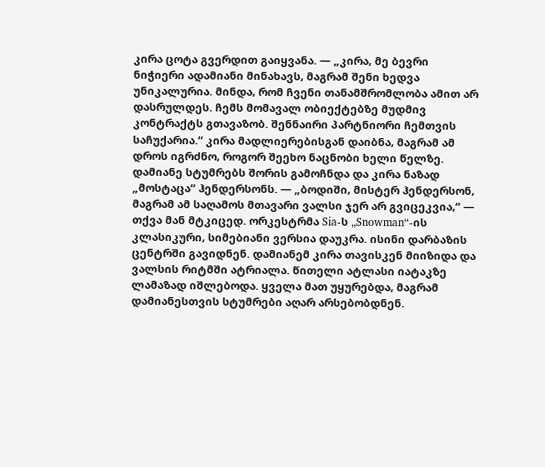კირა ცოტა გვერდით გაიყვანა. — „კირა, მე ბევრი ნიჭიერი ადამიანი მინახავს, მაგრამ შენი ხედვა უნიკალურია. მინდა, რომ ჩვენი თანამშრომლობა ამით არ დასრულდეს. ჩემს მომავალ ობიექტებზე მუდმივ კონტრაქტს გთავაზობ. შენნაირი პარტნიორი ჩემთვის საჩუქარია.“ კირა მადლიერებისგან დაიბნა, მაგრამ ამ დროს იგრძნო, როგორ შეეხო ნაცნობი ხელი წელზე. დამიანე სტუმრებს შორის გამოჩნდა და კირა ნაზად „მოსტაცა“ ჰენდერსონს. — „ბოდიში, მისტერ ჰენდერსონ, მაგრამ ამ საღამოს მთავარი ვალსი ჯერ არ გვიცეკვია,“ — თქვა მან მტკიცედ. ორკესტრმა Sia-ს „Snowman“-ის კლასიკური, სიმებიანი ვერსია დაუკრა. ისინი დარბაზის ცენტრში გავიდნენ. დამიანემ კირა თავისკენ მიიზიდა და ვალსის რიტმში ატრიალა. წითელი ატლასი იატაკზე ლამაზად იშლებოდა. ყველა მათ უყურებდა, მაგრამ დამიანესთვის სტუმრები აღარ არსებობდნენ.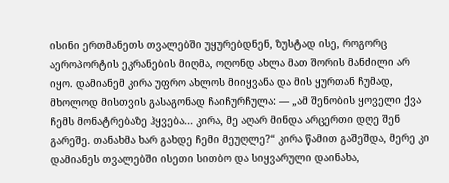ისინი ერთმანეთს თვალებში უყურებდნენ, ზუსტად ისე, როგორც აეროპორტის ეკრანების მიღმა, ოღონდ ახლა მათ შორის მანძილი არ იყო. დამიანემ კირა უფრო ახლოს მიიყვანა და მის ყურთან ჩუმად, მხოლოდ მისთვის გასაგონად ჩაიჩურჩულა: — „ამ შენობის ყოველი ქვა ჩემს მონატრებაზე ჰყვება... კირა, მე აღარ მინდა არცერთი დღე შენ გარეშე. თანახმა ხარ გახდე ჩემი მეუღლე?“ კირა წამით გაშეშდა, მერე კი დამიანეს თვალებში ისეთი სითბო და სიყვარული დაინახა,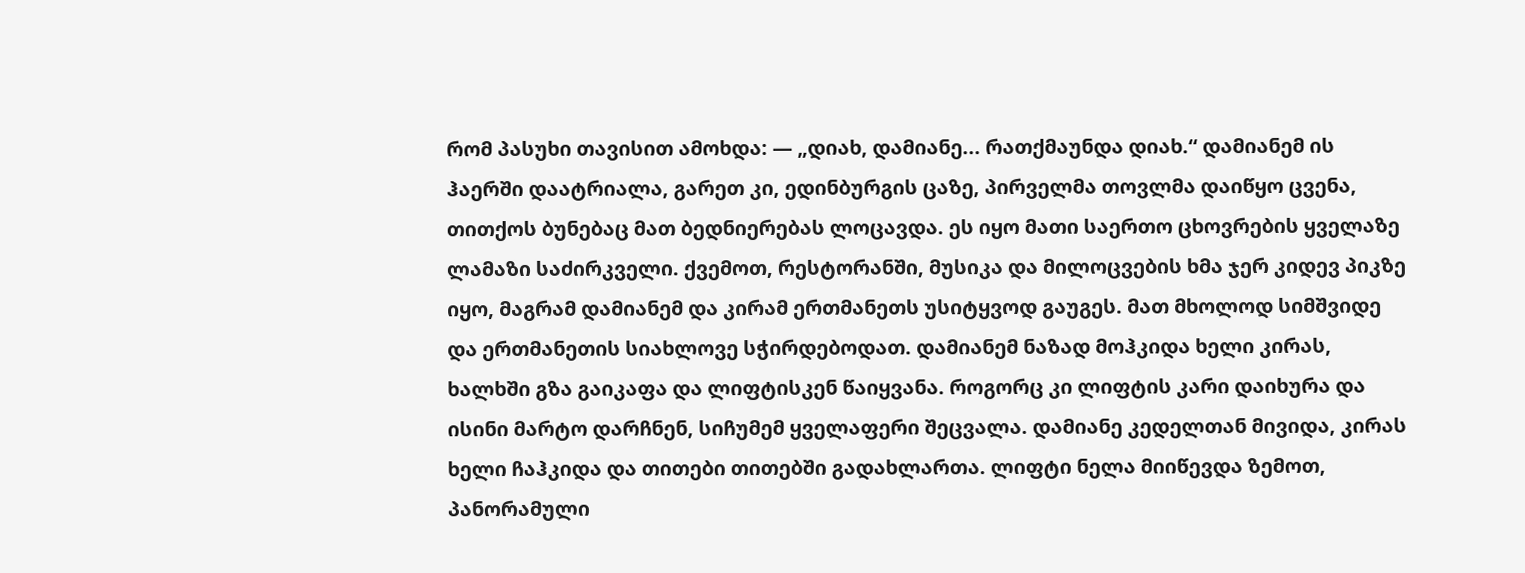რომ პასუხი თავისით ამოხდა: — „დიახ, დამიანე... რათქმაუნდა დიახ.“ დამიანემ ის ჰაერში დაატრიალა, გარეთ კი, ედინბურგის ცაზე, პირველმა თოვლმა დაიწყო ცვენა, თითქოს ბუნებაც მათ ბედნიერებას ლოცავდა. ეს იყო მათი საერთო ცხოვრების ყველაზე ლამაზი საძირკველი. ქვემოთ, რესტორანში, მუსიკა და მილოცვების ხმა ჯერ კიდევ პიკზე იყო, მაგრამ დამიანემ და კირამ ერთმანეთს უსიტყვოდ გაუგეს. მათ მხოლოდ სიმშვიდე და ერთმანეთის სიახლოვე სჭირდებოდათ. დამიანემ ნაზად მოჰკიდა ხელი კირას, ხალხში გზა გაიკაფა და ლიფტისკენ წაიყვანა. როგორც კი ლიფტის კარი დაიხურა და ისინი მარტო დარჩნენ, სიჩუმემ ყველაფერი შეცვალა. დამიანე კედელთან მივიდა, კირას ხელი ჩაჰკიდა და თითები თითებში გადახლართა. ლიფტი ნელა მიიწევდა ზემოთ, პანორამული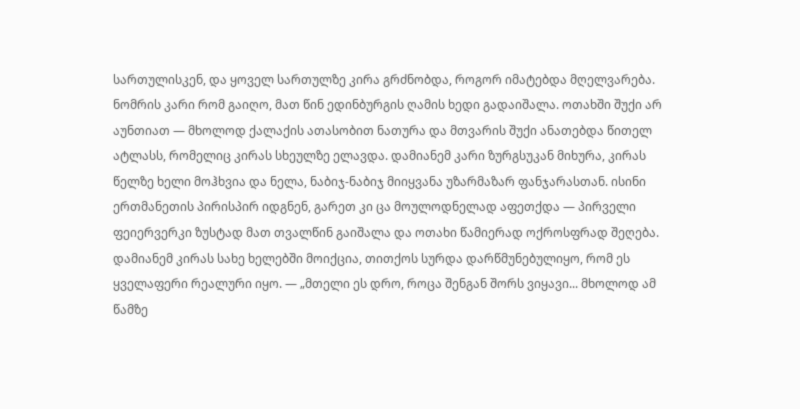სართულისკენ, და ყოველ სართულზე კირა გრძნობდა, როგორ იმატებდა მღელვარება. ნომრის კარი რომ გაიღო, მათ წინ ედინბურგის ღამის ხედი გადაიშალა. ოთახში შუქი არ აუნთიათ — მხოლოდ ქალაქის ათასობით ნათურა და მთვარის შუქი ანათებდა წითელ ატლასს, რომელიც კირას სხეულზე ელავდა. დამიანემ კარი ზურგსუკან მიხურა, კირას წელზე ხელი მოჰხვია და ნელა, ნაბიჯ-ნაბიჯ მიიყვანა უზარმაზარ ფანჯარასთან. ისინი ერთმანეთის პირისპირ იდგნენ, გარეთ კი ცა მოულოდნელად აფეთქდა — პირველი ფეიერვერკი ზუსტად მათ თვალწინ გაიშალა და ოთახი წამიერად ოქროსფრად შეღება. დამიანემ კირას სახე ხელებში მოიქცია, თითქოს სურდა დარწმუნებულიყო, რომ ეს ყველაფერი რეალური იყო. — „მთელი ეს დრო, როცა შენგან შორს ვიყავი... მხოლოდ ამ წამზე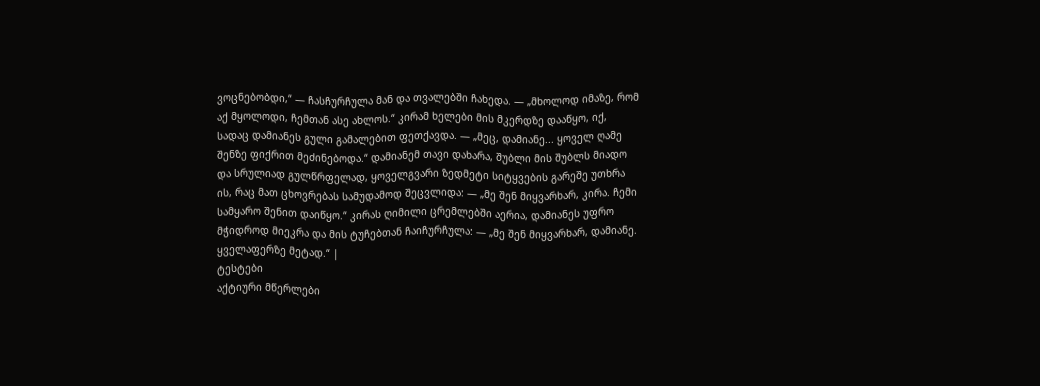ვოცნებობდი,“ — ჩასჩურჩულა მან და თვალებში ჩახედა. — „მხოლოდ იმაზე, რომ აქ მყოლოდი, ჩემთან ასე ახლოს.“ კირამ ხელები მის მკერდზე დააწყო, იქ, სადაც დამიანეს გული გამალებით ფეთქავდა. — „მეც, დამიანე... ყოველ ღამე შენზე ფიქრით მეძინებოდა.“ დამიანემ თავი დახარა, შუბლი მის შუბლს მიადო და სრულიად გულწრფელად, ყოველგვარი ზედმეტი სიტყვების გარეშე უთხრა ის, რაც მათ ცხოვრებას სამუდამოდ შეცვლიდა: — „მე შენ მიყვარხარ, კირა. ჩემი სამყარო შენით დაიწყო.“ კირას ღიმილი ცრემლებში აერია, დამიანეს უფრო მჭიდროდ მიეკრა და მის ტუჩებთან ჩაიჩურჩულა: — „მე შენ მიყვარხარ, დამიანე. ყველაფერზე მეტად.“ |
ტესტები
აქტიური მწერლები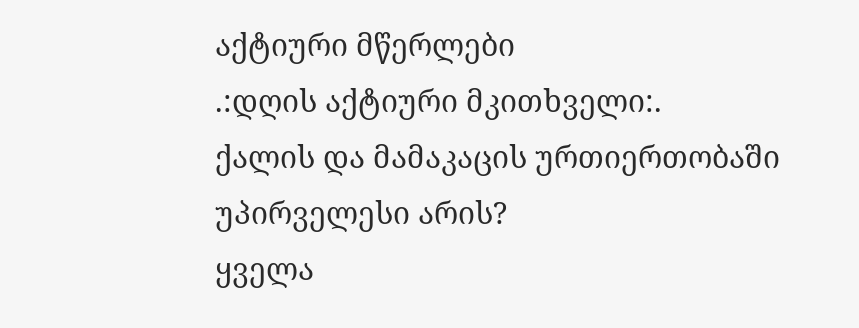აქტიური მწერლები
.:დღის აქტიური მკითხველი:.
ქალის და მამაკაცის ურთიერთობაში უპირველესი არის?
ყველა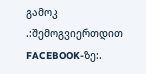გამოკ
.:შემოგვიერთდით FACEBOOK-ზე:.